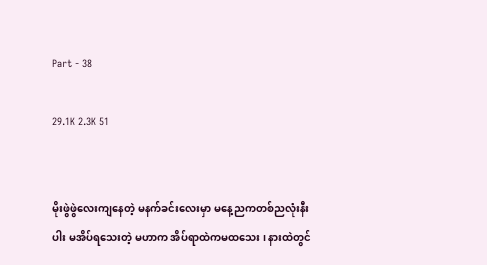Part - 38

29.1K 2.3K 51


မိုးဖွဲဖွဲလေးကျနေတဲ့ မနက်ခင်းလေးမှာ မနေ့ညကတစ်ညလုံးနီးပါး မအိပ်ရသေးတဲ့ မဟာက အိပ်ရာထဲကမထသေး ၊ နားထဲတွင်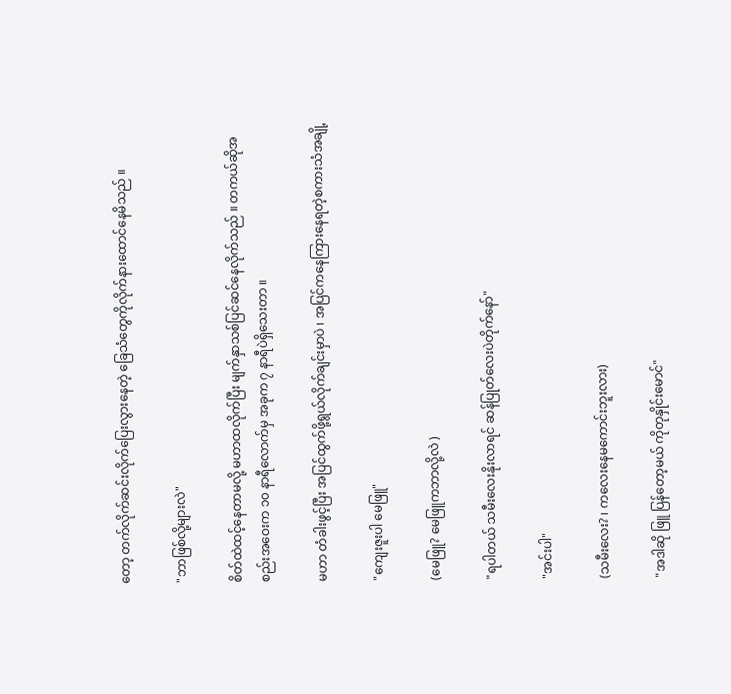တော့ တက်လိုက်ဆင်းလိုက်ပြေးလွားနေတဲ့ ခြေသံတွေကိုလိုက်နားထောင်နေမိသည် ။

"ဘာဖြစ်လို့များလဲ"

စိတ်ထဲထင့်နေတာမလို့ မဟာထလိုက်ပြီး မျက်နှာသစ်ပြင်ဆင်နေလိုက်သည် ။ တကယ်ဆိုအစည်းအဝေးက ၁၀ နာရီလောက်မှ အခုက ၇ နာရီပဲရှိသေးတာ ။

မဟာ တံခါးဖွင့်ပြီး အပြင်ထွက်ဖို့ရွယ်လိုက်ချင်းမှာပဲ ၊ အပြင်ကနေကြားနေရတဲ့စကားသံအချို့

"ကျေးဇူးပါ မေဖြူ"

(မေဖြူ? မေဖြူကဘာလို့လဲ )

"ရပါတယ် သမီးလေးနိုးလာရင် ဆန်ပြုတ်လေးပဲတိုက်နော်"

"အင်းပါ"

(သမီးလေး? ၊ ကလေးနေမကောင်းဘူးလား)

"အဒါဆို ဖြူ ပြန်တော့မယ် ကိုတုနှိုင်းမောင်"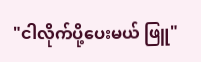"ငါလိုက်ပို့ပေးမယ် ဖြူ"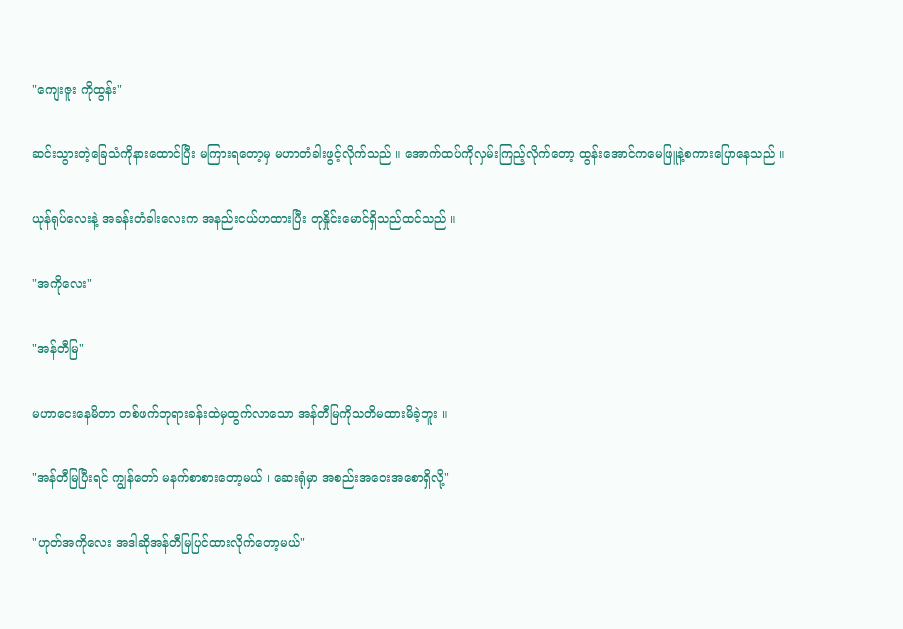"ကျေးဇူး ကိုထွန်း"

ဆင်းသွားတဲ့ခြေသံကိုနားထောင်ပြီး မကြားရတော့မှ မဟာတံခါးဖွင့်လိုက်သည် ။ အောက်ထပ်ကိုလှမ်းကြည့်လိုက်တော့ ထွန်းအောင်ကမေဖြူနဲ့စကားပြောနေသည် ။

ယုန်ရုပ်လေးနဲ့ အခန်းတံခါးလေးက အနည်းငယ်ဟထားပြီး တုနှိုင်းမောင်ရှိသည်ထင်သည် ။

"အကိုလေး"

"အန်တီမြ"

မဟာငေးနေမိတာ တစ်ဖက်ဘုရားခန်းထဲမှထွက်လာသော အန်တီမြကိုသတိမထားမိခဲ့ဘူး ။

"အန်တီမြပြီးရင် ကျွန်တော် မနက်စာစားတော့မယ် ၊ ဆေးရုံမှာ အစည်းအဝေးအစောရှိလို့"

"ဟုတ်အကိုလေး အဒါဆိုအန်တီမြပြင်ထားလိုက်တော့မယ်"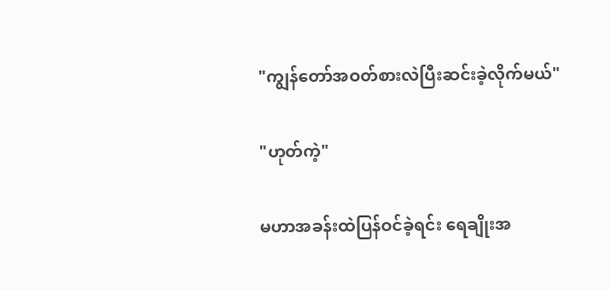"ကျွန်တော်အဝတ်စားလဲပြီးဆင်းခဲ့လိုက်မယ်"

"ဟုတ်ကဲ့"

မဟာအခန်းထဲပြန်ဝင်ခဲ့ရင်း ရေချိုးအ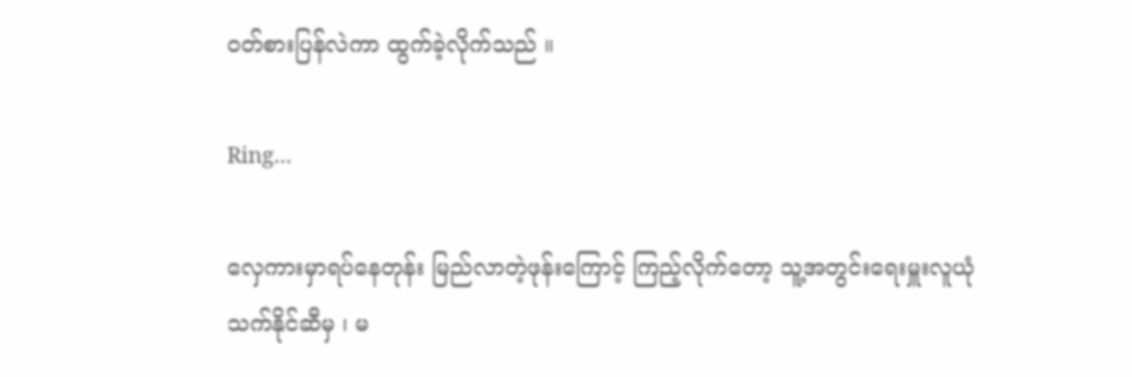ဝတ်စားပြန်လဲကာ ထွက်ခဲ့လိုက်သည် ။

Ring...

လှေကားမှာရပ်နေတုန်း မြည်လာတဲ့ဖုန်းကြောင့် ကြည့်လိုက်တော့ သူ့အတွင်းရေးမှူးလူယုံ သက်နိုင်ဆီမှ ၊ မ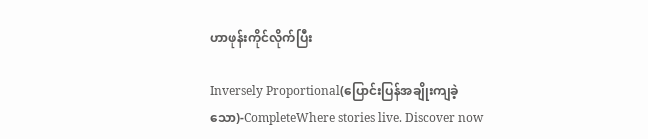ဟာဖုန်းကိုင်လိုက်ပြီး

Inversely Proportional(ပြောင်းပြန်အချိုးကျခဲ့သော)-CompleteWhere stories live. Discover now